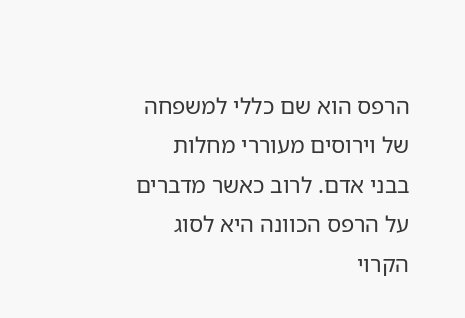הרפס הוא שם כללי למשפחה של וירוסים מעוררי מחלות בבני אדם. לרוב כאשר מדברים על הרפס הכוונה היא לסוג הקרוי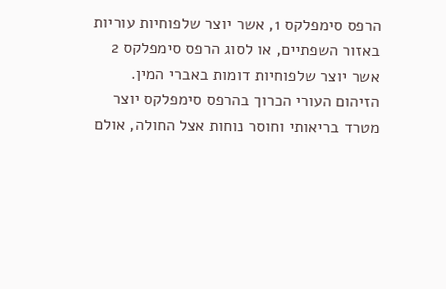הרפס סימפלקס 1, אשר יוצר שלפוחיות עוריות באזור השפתיים, או לסוג הרפס סימפלקס 2 אשר יוצר שלפוחיות דומות באברי המין.
הזיהום העורי הכרוך בהרפס סימפלקס יוצר מטרד בריאותי וחוסר נוחות אצל החולה, אולם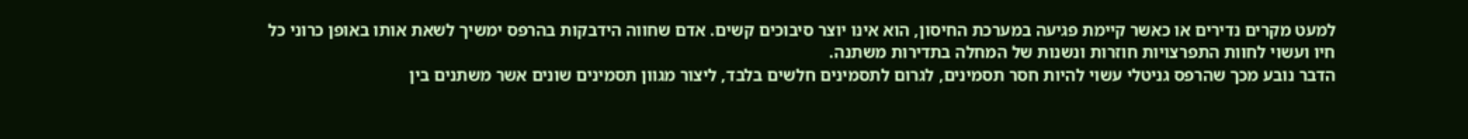למעט מקרים נדירים או כאשר קיימת פגיעה במערכת החיסון, הוא אינו יוצר סיבוכים קשים. אדם שחווה הידבקות בהרפס ימשיך לשאת אותו באופן כרוני כל חיו ועשוי לחוות התפרצויות חוזרות ונשנות של המחלה בתדירות משתנה.
הדבר נובע מכך שהרפס גניטלי עשוי להיות חסר תסמינים, לגרום לתסמינים חלשים בלבד, ליצור מגוון תסמינים שונים אשר משתנים בין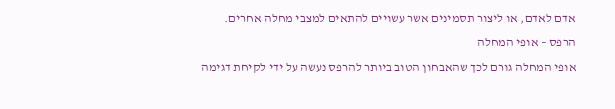אדם לאדם, או ליצור תסמינים אשר עשויים להתאים למצבי מחלה אחרים.
הרפס – אופי המחלה
אופי המחלה גורם לכך שהאבחון הטוב ביותר להרפס נעשה על ידי לקיחת דגימה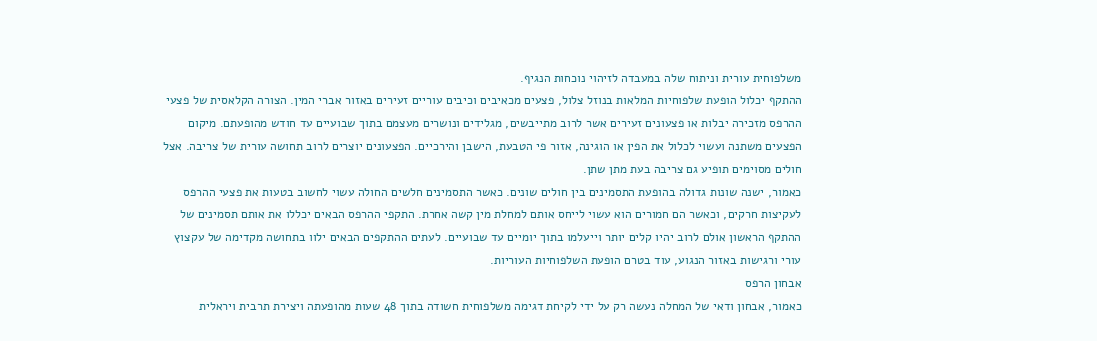משלפוחית עורית וניתוח שלה במעבדה לזיהוי נוכחות הנגיף.
ההתקף יכלול הופעת שלפוחיות המלאות בנוזל צלול, פצעים מכאיבים וכיבים עוריים זעירים באזור אברי המין. הצורה הקלאסית של פצעי ההרפס מזכירה יבלות או פצעונים זעירים אשר לרוב מתייבשים, מגלידים ונושרים מעצמם בתוך שבועיים עד חודש מהופעתם. מיקום הפצעים משתנה ועשוי לכלול את הפין או הוגינה, אזור פי הטבעת, הישבן והירכיים. הפצעונים יוצרים לרוב תחושה עורית של צריבה. אצל חולים מסוימים תופיע גם צריבה בעת מתן שתן.
כאמור, ישנה שונות גדולה בהופעת התסמינים בין חולים שונים. כאשר התסמינים חלשים החולה עשוי לחשוב בטעות את פצעי ההרפס לעקיצות חרקים, וכאשר הם חמורים הוא עשוי לייחס אותם למחלת מין קשה אחרת. התקפי ההרפס הבאים יכללו את אותם תסמינים של ההתקף הראשון אולם לרוב יהיו קלים יותר וייעלמו בתוך יומיים עד שבועיים. לעתים ההתקפים הבאים ילוו בתחושה מקדימה של עקצוץ עורי ורגישות באזור הנגוע, עוד בטרם הופעת השלפוחיות העוריות.
אבחון הרפס
כאמור, אבחון ודאי של המחלה נעשה רק על ידי לקיחת דגימה משלפוחית חשודה בתוך 48 שעות מהופעתה ויצירת תרבית ויראלית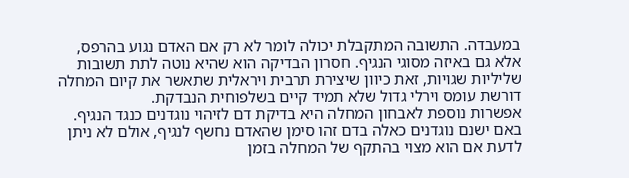במעבדה. התשובה המתקבלת יכולה לומר לא רק אם האדם נגוע בהרפס, אלא גם באיזה מסוגי הנגיף. חסרון הבדיקה הוא שהיא נוטה לתת תשובות שליליות שגויות, זאת כיוון שיצירת תרבית ויראלית שתאשר את קיום המחלה דורשת עומס וירלי גדול שלא תמיד קיים בשלפוחית הנבדקת.
אפשרות נוספת לאבחון המחלה היא בדיקת דם לזיהוי נוגדנים כנגד הנגיף. באם ישנם נוגדנים כאלה בדם זהו סימן שהאדם נחשף לנגיף, אולם לא ניתן לדעת אם הוא מצוי בהתקף של המחלה בזמן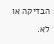הבדיקה או לא.